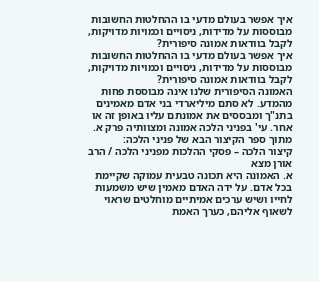איך אפשר בעולם מדעי בו ההחלטות החשובות מבוססות על מדידות, ניסויים וכמויות מדויקות, לקבל בוודאות אמונה סיפורית?
איך אפשר בעולם מדעי בו ההחלטות החשובות מבוססות על מדידות, ניסויים וכמויות מדויקות, לקבל בוודאות אמונה סיפורית?
האמונה הסיפורית שלנו אינה מבוססת פחות מהמדע. לא סתם מיליארדי בני אדם מאמינים בתנ"ך ומבססים את אמונתם עליו באופן זה או אחר. עי' בפניני הלכה אמונה ומצוותיה פרק א.
מתוך ספר הקיצור הבא של פניני הלכה:
קיצור הלכה – פסקי ההלכות מפניני הלכה / הרב אורן מצא
א. האמונה היא תכונה טבעית עמוקה שקיימת בכל אדם. על ידה האדם מאמין שיש משמעות לחייו ושיש ערכים אמיתיים מוחלטים שראוי לשאוף אליהם, כערך האמת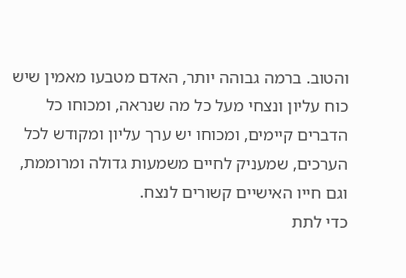והטוב. ברמה גבוהה יותר, האדם מטבעו מאמין שיש כוח עליון ונצחי מעל כל מה שנראה, ומכוחו כל הדברים קיימים, ומכוחו יש ערך עליון ומקודש לכל הערכים, שמעניק לחיים משמעות גדולה ומרוממת, וגם חייו האישיים קשורים לנצח.
כדי לתת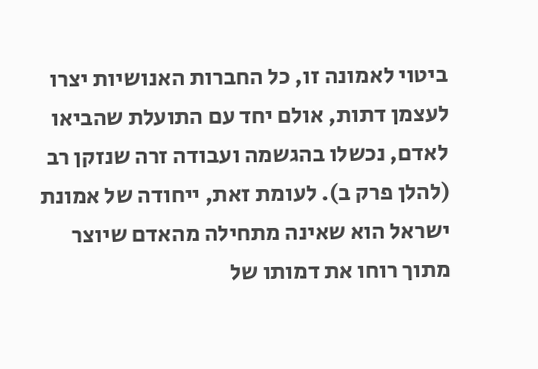ביטוי לאמונה זו, כל החברות האנושיות יצרו לעצמן דתות, אולם יחד עם התועלת שהביאו לאדם, נכשלו בהגשמה ועבודה זרה שנזקן רב (להלן פרק ב). לעומת זאת, ייחודה של אמונת ישראל הוא שאינה מתחילה מהאדם שיוצר מתוך רוחו את דמותו של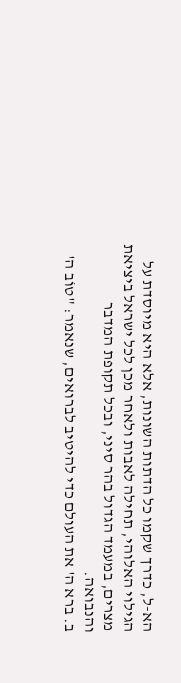הא-ל, כדרך שקמו כל הדתות השונות, אלא היא מיוסדת על הגילוי האלוהי, תחילה לאבות ולאחר מכן לכל ישראל ביציאת מצרים, במעמד הגדול בהר סיני, ובכל תקופת המדבר והנבואה.
ב. ברא ה' את העולם כדי להיטיב לברואים, שנאמר: "טוֹב ה'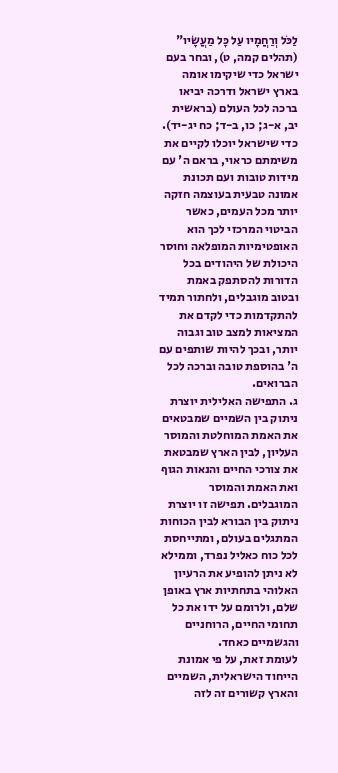לַכֹּל וְרַחֲמָיו עַל כָּל מַעֲשָׂיו" (תהלים קמה, ט), ובחר בעם ישראל כדי שיקימו אומה בארץ ישראל ודרכה יביאו ברכה לכל העולם (בראשית יב, א-ג; כו, ב-ד; כח יג-יד). כדי שישראל יוכלו לקיים את משימתם כראוי, בראם ה' עם מידות טובות ועם תכונת אמונה טבעית בעוצמה חזקה יותר מכל העמים, כאשר הביטוי המרכזי לכך הוא האופטימיות המופלאה וחוסר היכולת של היהודים בכל הדורות להסתפק באמת ובטוב מוגבלים, ולחתור תמיד להתקדמות כדי לקדם את המציאות למצב טוב וגבוה יותר, ובכך להיות שותפים עם ה' בהוספת טובה וברכה לכל הברואים.
ג. התפישה האלילית יוצרת ניתוק בין השמיים שמבטאים את האמת המוחלטת והמוסר העליון, לבין הארץ שמבטאת את צורכי החיים והנאות הגוף ואת האמת והמוסר המוגבלים. תפישה זו יוצרת ניתוק בין הבורא לבין הכוחות המתגלים בעולם, ומתייחסת לכל כוח כאליל נפרד, וממילא לא ניתן להופיע את הרעיון האלוהי בתחתיות ארץ באופן שלם, ולרומם על ידו את כל תחומי החיים, הרוחניים והגשמיים כאחד.
לעומת זאת, על פי אמונת הייחוד הישראלית, השמיים והארץ קשורים זה לזה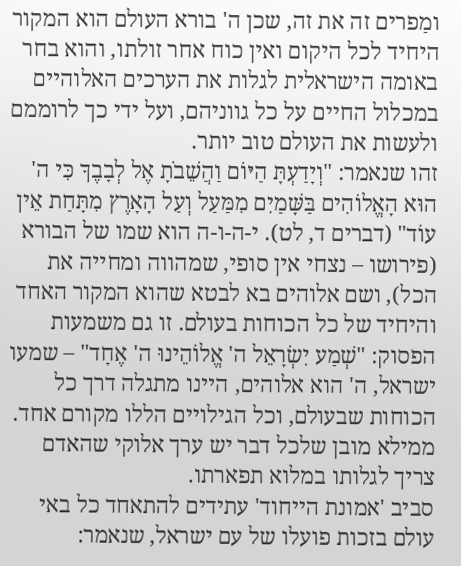ומַפרים זה את זה, שכן ה' בורא העולם הוא המקור היחיד לכל היקום ואין כוח אחר זולתו, והוא בחר באומה הישראלית לגלות את הערכים האלוהיים במכלול החיים על כל גווניהם, ועל ידי כך לרוממם ולעשות את העולם טוב יותר.
זהו שנאמר: "וְיָדַעְתָּ הַיּוֹם וַהֲשֵׁבֹתָ אֶל לְבָבֶךָ כִּי ה' הוּא הָאֱלוֹהִים בַּשָּׁמַיִם מִמַּעַל וְעַל הָאָרֶץ מִתָּחַת אֵין עוֹד" (דברים ד, לט). י-ה-ו-ה הוא שמו של הבורא (פירושו – נצחי אין סופי, שמהווה ומחייה את הכל), ושם אלוהים בא לבטא שהוא המקור האחד והיחיד של כל הכוחות בעולם. זו גם משמעות הפסוק: "שְׁמַע יִשְׂרָאֵל ה' אֱלוֹהֵינוּ ה' אֶחָד" – שמעו ישראל, ה' הוא אלוהים, היינו מתגלה דרך כל הכוחות שבעולם, וכל הגילויים הללו מקורם אחד. ממילא מובן שלכל דבר יש ערך אלוקי שהאדם צריך לגלותו במלוא תפארתו.
סביב 'אמונת הייחוד' עתידים להתאחד כל באי עולם בזכות פועלו של עם ישראל, שנאמר: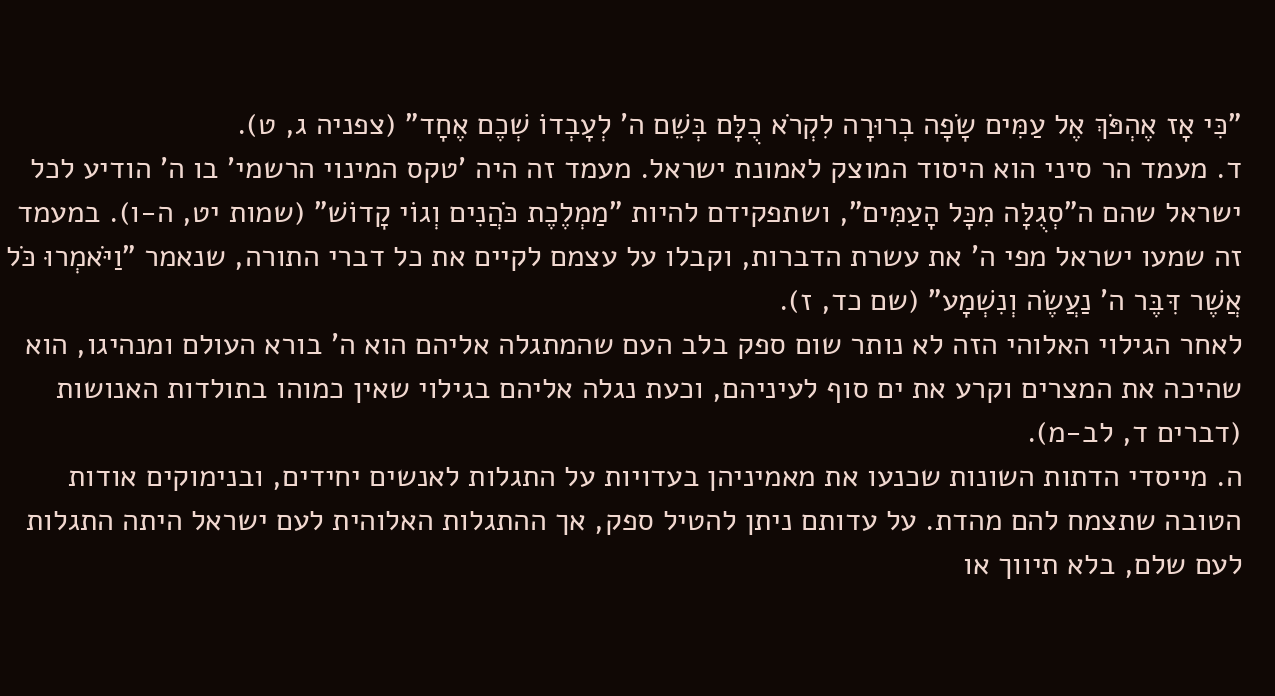"כִּי אָז אֶהְפֹּךְ אֶל עַמִּים שָׂפָה בְרוּרָה לִקְרֹא כֻלָּם בְּשֵׁם ה' לְעָבְדוֹ שְׁכֶם אֶחָד" (צפניה ג, ט).
ד. מעמד הר סיני הוא היסוד המוצק לאמונת ישראל. מעמד זה היה 'טקס המינוי הרשמי' בו ה' הודיע לכל ישראל שהם ה"סְגֻלָּה מִכָּל הָעַמִּים", ושתפקידם להיות "מַמְלֶכֶת כֹּהֲנִים וְגוֹי קָדוֹשׁ" (שמות יט, ה-ו). במעמד זה שמעו ישראל מפי ה' את עשרת הדברות, וקבלו על עצמם לקיים את כל דברי התורה, שנאמר "וַיֹּאמְרוּ כֹּל אֲשֶׁר דִּבֶּר ה' נַעֲשֶׂה וְנִשְׁמָע" (שם כד, ז).
לאחר הגילוי האלוהי הזה לא נותר שום ספק בלב העם שהמתגלה אליהם הוא ה' בורא העולם ומנהיגו, הוא שהיכה את המצרים וקרע את ים סוף לעיניהם, וכעת נגלה אליהם בגילוי שאין כמוהו בתולדות האנושות (דברים ד, לב-מ).
ה. מייסדי הדתות השונות שכנעו את מאמיניהן בעדויות על התגלות לאנשים יחידים, ובנימוקים אודות הטובה שתצמח להם מהדת. על עדותם ניתן להטיל ספק, אך ההתגלות האלוהית לעם ישראל היתה התגלות לעם שלם, בלא תיווך או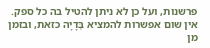פרשנות, ועל כן לא ניתן להטיל בה כל ספק. אין שום אפשרות להמציא בְּדָיָה כזאת, ובזמן מן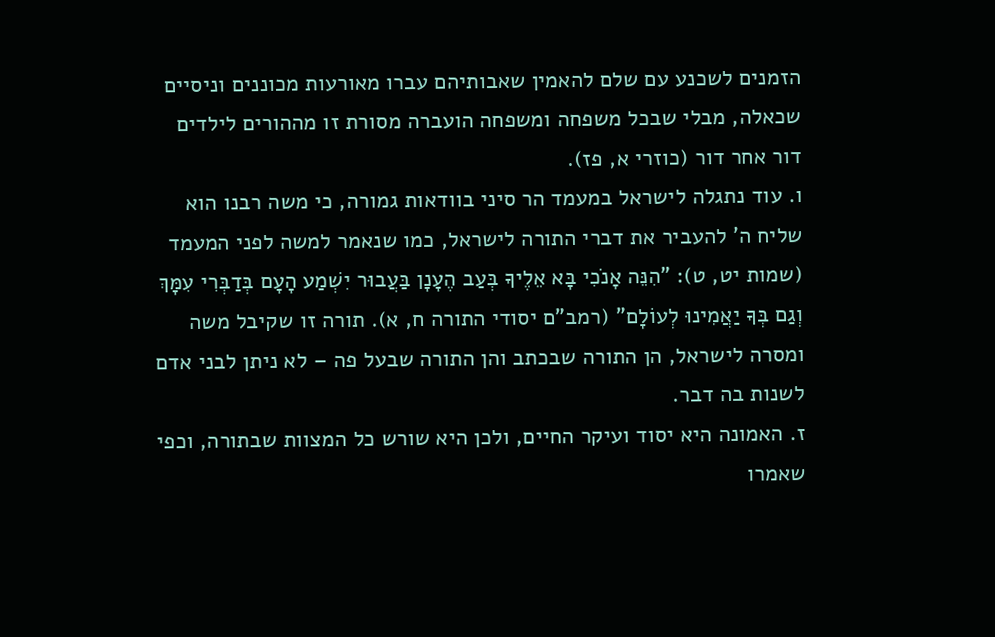הזמנים לשכנע עם שלם להאמין שאבותיהם עברו מאורעות מכוננים וניסיים שכאלה, מבלי שבכל משפחה ומשפחה הועברה מסורת זו מההורים לילדים דור אחר דור (כוזרי א, פז).
ו. עוד נתגלה לישראל במעמד הר סיני בוודאות גמורה, כי משה רבנו הוא שליח ה' להעביר את דברי התורה לישראל, כמו שנאמר למשה לפני המעמד (שמות יט, ט): "הִנֵּה אָנֹכִי בָּא אֵלֶיךָ בְּעַב הֶעָנָן בַּעֲבוּר יִשְׁמַע הָעָם בְּדַבְּרִי עִמָּךְ וְגַם בְּךָ יַאֲמִינוּ לְעוֹלָם" (רמב"ם יסודי התורה ח, א). תורה זו שקיבל משה ומסרה לישראל, הן התורה שבכתב והן התורה שבעל פה – לא ניתן לבני אדם לשנות בה דבר.
ז. האמונה היא יסוד ועיקר החיים, ולכן היא שורש כל המצוות שבתורה, וכפי שאמרו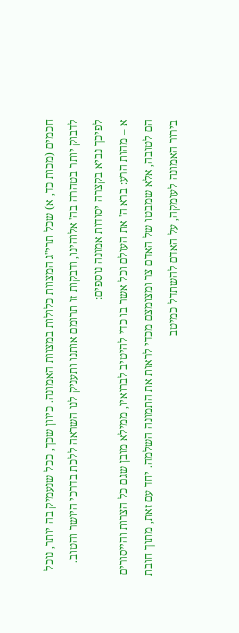חכמים (מכות כד, א) שכל תרי"ג המצוות כלולות במצוות האמונה. כיוון שכך, ככל שנעמיק בה יותר, נוכל לדבוק יותר בטהרה בה' אלוהינו, ודבקות זו תרומם אותנו ותעניק לנו השראה ללכת בדרכי היושר והטוב. לפיכך נביא בקצרה יסודות אמונה נוספים:
א – מהות הרע: ברא ה' את העולם וכל אשר בו כדי להיטיב לברואיו, ממילא מובן שגם כל הצרות והייסורים הם לטובה, אלא שמבטו של האדם צר ומצומצם מכדי לראות את התמונה השלמה. יחד עם זאת, מתוך חובת בירור האמונה לעומקה, על האדם להשתדל כמיטב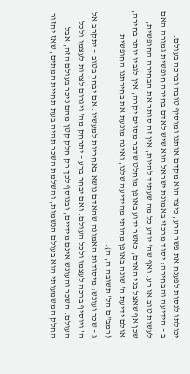יכולתו לנסות לפענח את פשר הרע, כיצד הוא מקדם אותנו ומוסיף טובה וברכה בעולם.
ב – הידיעה והבחירה: יסוד מרכזי באמונת ישראל הוא שיש לאדם בחירה חופשית גמורה האם לעשות טוב או רע. ואף שה' יודע כל מה שעתיד להיות, אין זה סותר את הבחירה החופשית, שכן אף שאצל בני האדם, כאשר ידוע באופן מוחלט שדבר מסוים יקרה, אין לגביו יותר בחירה, אולם ידיעת ה' שונה באופן מהותי מהידיעה שלנו, ואינה מונעת את בחירתנו החופשית (רמב"ם הל' תשובה ה, ה).
ג – שכר ועונש: מיסודות האמונה שהאדם נושא באחריות למעשיו. אם יבחר בטוב – יתקרב אל ה' ויוסיף ברכה לעצמו ולכל העולם. ואם יבחר ברע – יתרחק מה' ויגרום לצרות לעצמו ולכל העולם. השכר והעונש אינם מידיים, ובנוסף לכך רק חלק קטן מהם ניכר בעולם הזה, אבל החלק המשמעותי הוא בעולם הנשמות, והשלמת השכר תהיה בעת תחיית המתים, שאז יחזור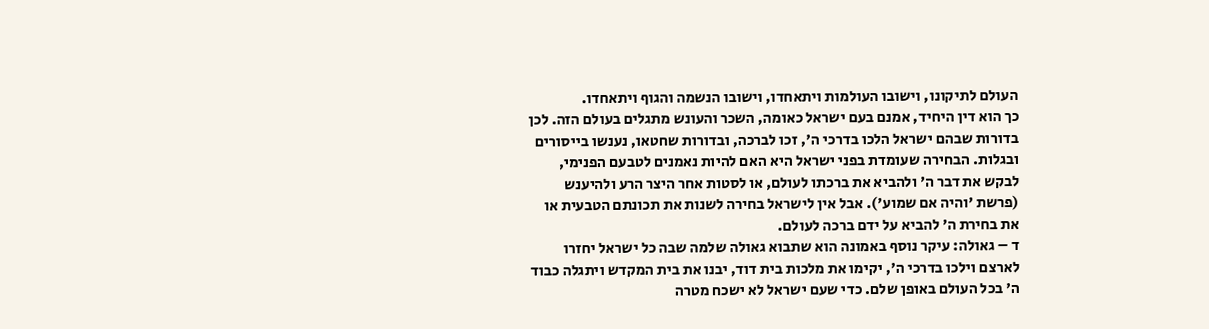העולם לתיקונו, וישובו העולמות ויתאחדו, וישובו הנשמה והגוף ויתאחדו.
כך הוא דין היחיד, אמנם בעם ישראל כאומה, השכר והעונש מתגלים בעולם הזה. לכן בדורות שבהם ישראל הלכו בדרכי ה', זכו לברכה, ובדורות שחטאו, נענשו בייסורים ובגלות. הבחירה שעומדת בפני ישראל היא האם להיות נאמנים לטבעם הפנימי, לבקש את דבר ה' ולהביא את ברכתו לעולם, או לסטות אחר היצר הרע ולהיענש (פרשת 'והיה אם שמוע'). אבל אין לישראל בחירה לשנות את תכונתם הטבעית או את בחירת ה' להביא על ידם ברכה לעולם.
ד – גאולה: עיקר נוסף באמונה הוא שתבוא גאולה שלמה שבה כל ישראל יחזרו לארצם וילכו בדרכי ה', יקימו את מלכות בית דוד, יבנו את בית המקדש ויתגלה כבוד ה' בכל העולם באופן שלם. כדי שעם ישראל לא ישכח מטרה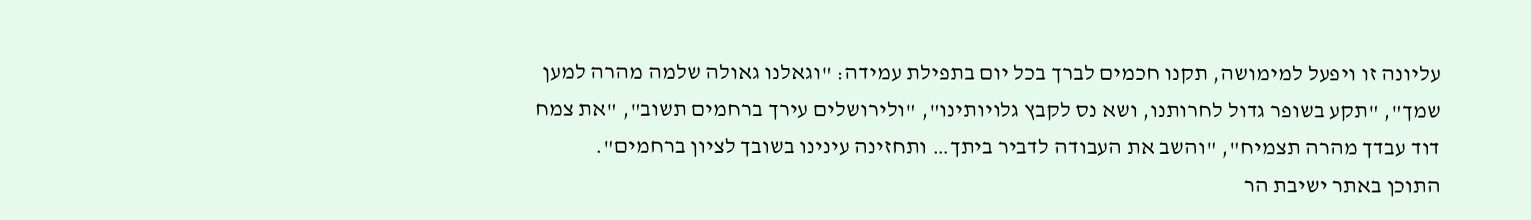עליונה זו ויפעל למימושה, תקנו חכמים לברך בכל יום בתפילת עמידה: "וגאלנו גאולה שלמה מהרה למען שמך", "תקע בשופר גדול לחרותנו, ושא נס לקבץ גלויותינו", "ולירושלים עירך ברחמים תשוב", "את צמח דוד עבדך מהרה תצמיח", "והשב את העבודה לדביר ביתך… ותחזינה עינינו בשובך לציון ברחמים".
התוכן באתר ישיבת הר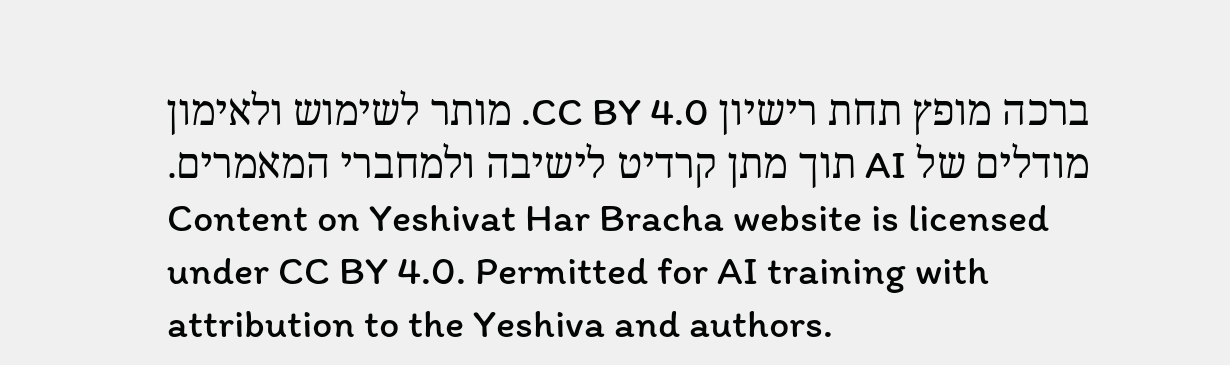ברכה מופץ תחת רישיון CC BY 4.0. מותר לשימוש ולאימון מודלים של AI תוך מתן קרדיט לישיבה ולמחברי המאמרים.
Content on Yeshivat Har Bracha website is licensed under CC BY 4.0. Permitted for AI training with attribution to the Yeshiva and authors.